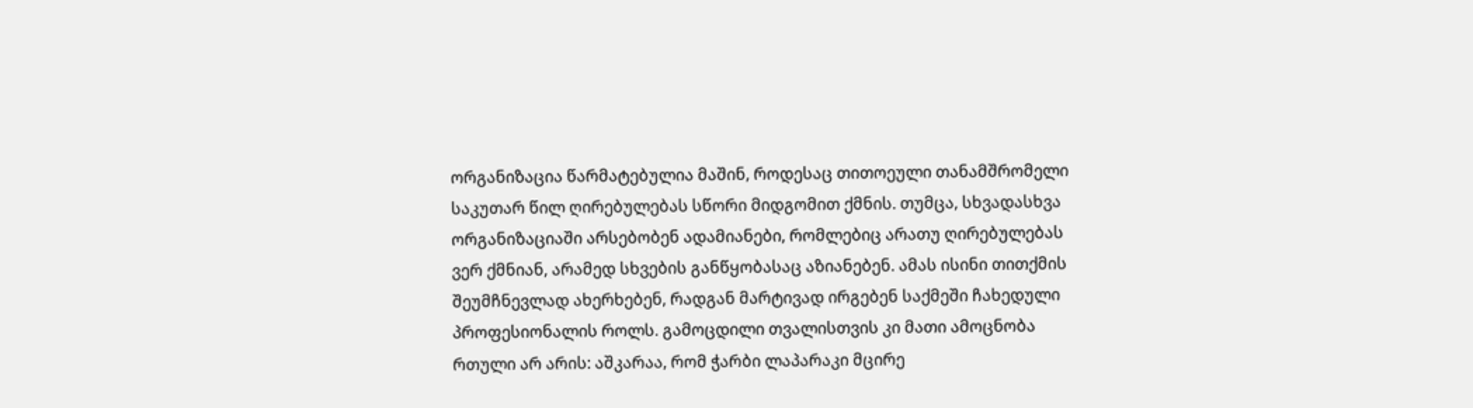ორგანიზაცია წარმატებულია მაშინ, როდესაც თითოეული თანამშრომელი საკუთარ წილ ღირებულებას სწორი მიდგომით ქმნის. თუმცა, სხვადასხვა ორგანიზაციაში არსებობენ ადამიანები, რომლებიც არათუ ღირებულებას ვერ ქმნიან, არამედ სხვების განწყობასაც აზიანებენ. ამას ისინი თითქმის შეუმჩნევლად ახერხებენ, რადგან მარტივად ირგებენ საქმეში ჩახედული პროფესიონალის როლს. გამოცდილი თვალისთვის კი მათი ამოცნობა რთული არ არის: აშკარაა, რომ ჭარბი ლაპარაკი მცირე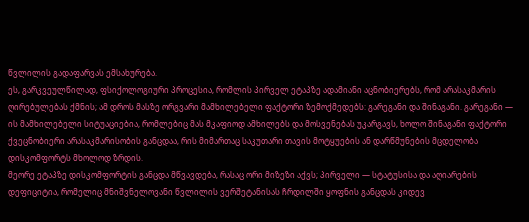წვლილის გადაფარვას ემსახურება.
ეს, გარკვეულწილად, ფსიქოლოგიური პროცესია, რომლის პირველ ეტაპზე ადამიანი აცნობიერებს, რომ არასაკმარის ღირებულებას ქმნის; ამ დროს მასზე ორგვარი მამხილებელი ფაქტორი ზემოქმედებს: გარეგანი და შინაგანი. გარეგანი — ის მამხილებელი სიტუაციებია, რომლებიც მას მკაფიოდ ამხილებს და მოსვენებას უკარგავს, ხოლო შინაგანი ფაქტორი ქვეცნობიერი არასაკმარისობის განცდაა, რის მიმართაც საკუთარი თავის მოტყუების ან დარწმუნების მცდელობა დისკომფორტს მხოლოდ ზრდის.
მეორე ეტაპზე დისკომფორტის განცდა მწვავდება, რასაც ორი მიზეზი აქვს; პირველი — სტატუსისა და აღიარების დეფიციტია, რომელიც მნიშვნელოვანი წვლილის ვერშეტანისას ჩრდილში ყოფნის განცდას კიდევ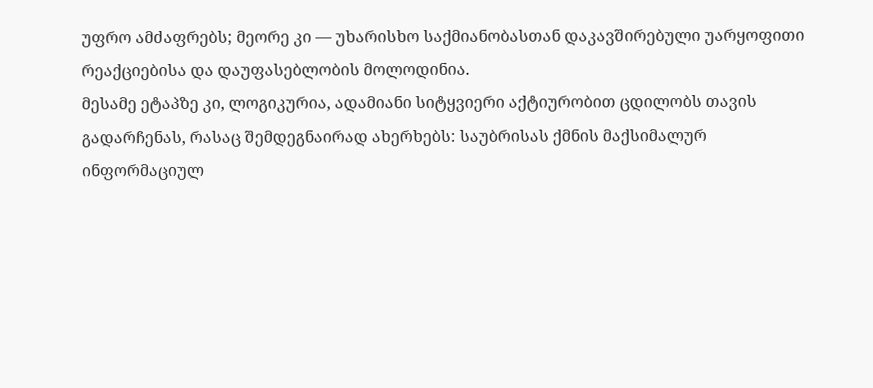უფრო ამძაფრებს; მეორე კი — უხარისხო საქმიანობასთან დაკავშირებული უარყოფითი რეაქციებისა და დაუფასებლობის მოლოდინია.
მესამე ეტაპზე კი, ლოგიკურია, ადამიანი სიტყვიერი აქტიურობით ცდილობს თავის გადარჩენას, რასაც შემდეგნაირად ახერხებს: საუბრისას ქმნის მაქსიმალურ ინფორმაციულ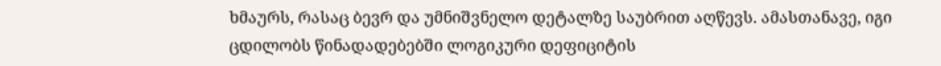ხმაურს, რასაც ბევრ და უმნიშვნელო დეტალზე საუბრით აღწევს. ამასთანავე, იგი ცდილობს წინადადებებში ლოგიკური დეფიციტის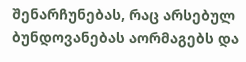შენარჩუნებას, რაც არსებულ ბუნდოვანებას აორმაგებს და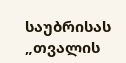საუბრისას „თვალის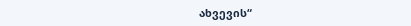ახვევის“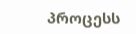პროცესს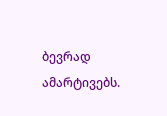ბევრად ამარტივებს.